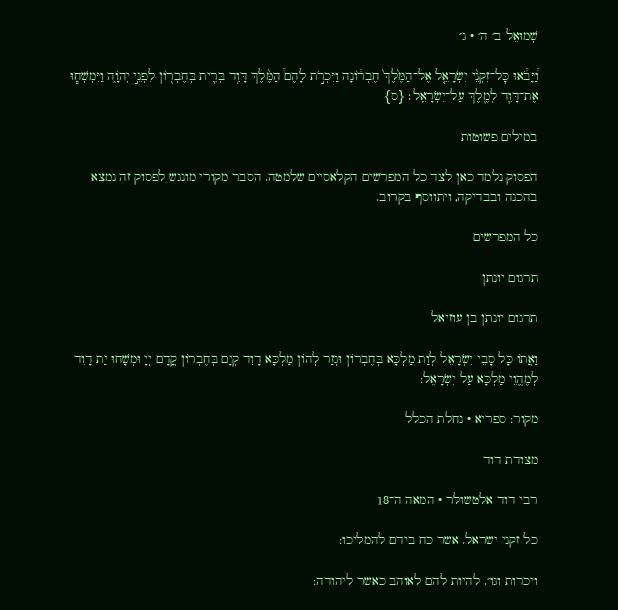שְׁמוּאֵל ב׳ ה׳ · ג׳

וַ֠יָּבֹ֠אוּ כׇּל־זִקְנֵ֨י יִשְׂרָאֵ֤ל אֶל־הַמֶּ֙לֶךְ֙ חֶבְר֔וֹנָה וַיִּכְרֹ֣ת לָהֶם֩ הַמֶּ֨לֶךְ דָּוִ֥ד בְּרִ֛ית בְּחֶבְר֖וֹן לִפְנֵ֣י יְהֹוָ֑ה וַיִּמְשְׁח֧וּ אֶת־דָּוִ֛ד לְמֶ֖לֶךְ עַל־יִשְׂרָאֵֽל׃ {ס}

במילים פשוטות

הפסוק נלמד כאן לצד כל המפרשים הקלאסיים שלמטה. הסבר מקורי מונגש לפסוק זה נמצא בהכנה ובבדיקה, ויתווסף בקרוב.

כל המפרשים

תרגום יונתן

תרגום יונתן בן עוזיאל

וַאֲתוֹ כָּל סָבֵי יִשְׂרָאֵל לְוַת מַלְכָּא בְּחֶבְרוֹן וּגְזַר לְהוֹן מַלְכָּא דָוִד קְיָם בְּחֶבְרוֹן קֳדָם יְיָ וּמְשָׁחוּ יַת דָוִד לְמֶהֱוֵי מַלְכָּא עַל יִשְׂרָאֵל:

מקור: ספריא · נחלת הכלל

מצודת דוד

רבי דוד אלטשולר · המאה ה־18

כל זקני ישראל. אשר כח בידם להמליכו:

ויכרות וגו׳. להיות להם לאוהב כאשר ליהודה: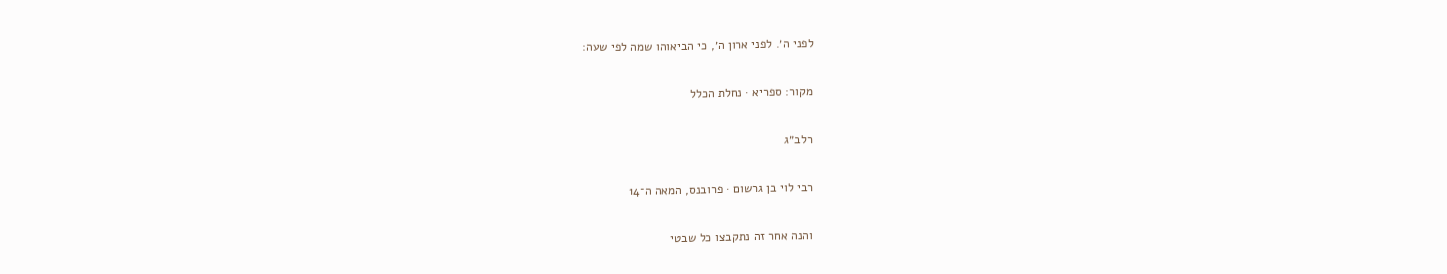לפני ה׳. לפני ארון ה׳, כי הביאוהו שמה לפי שעה:

מקור: ספריא · נחלת הכלל

רלב״ג

רבי לוי בן גרשום · פרובנס, המאה ה־14

והנה אחר זה נתקבצו כל שבטי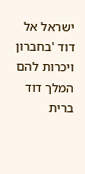ישראל אל דוד 'בחברון ויכרות להם המלך דוד ברית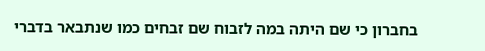בחברון כי שם היתה במה לזבוח שם זבחים כמו שנתבאר בדברי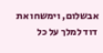אבשלום, וימשחו את דוד למלך על כל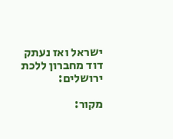ישראל ואז נעתק דוד מחברון ללכת ירושלים:

מקור: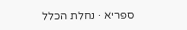ספריא · נחלת הכלל